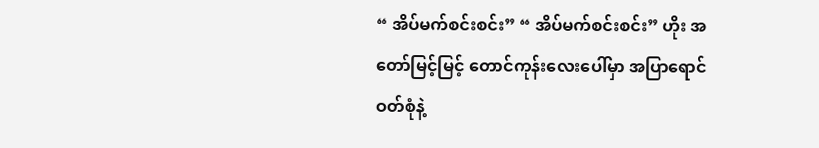“ အိပ်မက်စင်းစင်း” “ အိပ်မက်စင်းစင်း” ဟိုး အတော်မြင့်မြင့် တောင်ကုန်းလေးပေါ်မှာ အပြာရောင်ဝတ်စုံနဲ့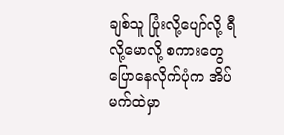ချစ်သူ ပြုံးလို့ပျော်လို့ ရီလို့မောလို့ စကားတွေပြောနေလိုက်ပုံက အိပ်မက်ထဲမှာ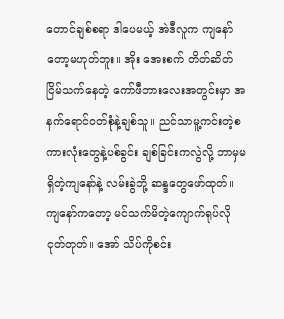တောင်ချစ်စရာ ဒါပေမယ့် အဲဒီလူက ကျနော်တော့မဟုတ်ဘူး။ အိုး အေးစက် တိတ်ဆိတ်ငြိမ်သက်နေတဲ့ ကော်ဖီဘားလေးအတွင်းမှာ အနက်ရောင်ဝတ်စုံနဲ့ချစ်သူ။ ညင်သာမူ့ကင်းတဲ့စကားလုံးတွေနဲ့ပစ်ခွင်း ချစ်ခြင်းကလွဲလို့ ဘာမှမရှိတဲ့ကျနော်နဲ့ လမ်းခွဲဘို့ ဆန္ဒတွေဖော်ထုတ်။ ကျနော်ကတော့ မင်သက်မိတဲ့ကျောက်ရုပ်လိုငုတ်တုတ်။ အော် သိပ်ကိုစင်း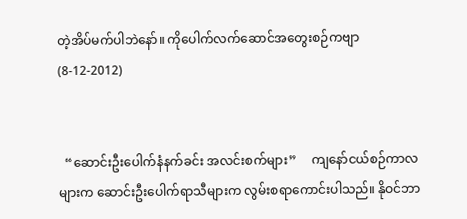တဲ့အိပ်မက်ပါဘဲနော်။ ကိုပေါက်လက်ဆောင်အတွေးစဉ်ကဗျာ (8-12-2012)


  “ဆောင်းဦးပေါက်နံနက်ခင်း အလင်းစက်များ”     ကျနော်ငယ်စဉ်ကာလများက ဆောင်းဦးပေါက်ရာသီများက လွမ်းစရာကောင်းပါသည်။ နိုဝင်ဘာ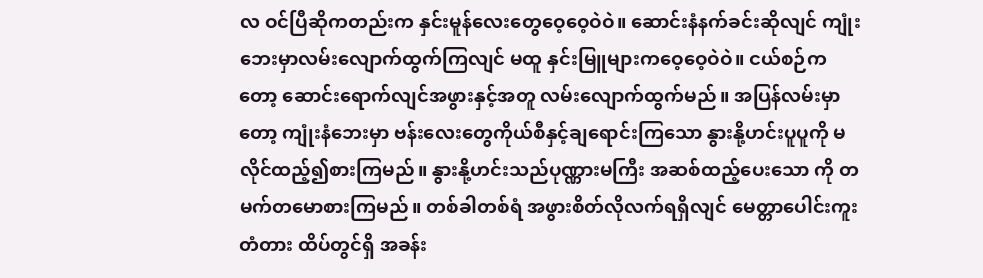လ ဝင်ပြီဆိုကတည်းက နှင်းမူန်လေးတွေဝေ့ဝေ့ဝဲဝဲ။ ဆောင်းနံနက်ခင်းဆိုလျင် ကျုံးဘေးမှာလမ်းလျောက်ထွက်ကြလျင် မထူ နှင်းမြူများကဝေ့ဝေ့ဝဲဝဲ။ ငယ်စဉ်ကတော့ ဆောင်းရောက်လျင်အဖွားနှင့်အတူ လမ်းလျောက်ထွက်မည်။ အပြန်လမ်းမှာတော့ ကျုံးနံဘေးမှာ ဗန်းလေးတွေကိုယ်စီနှင့်ချရောင်းကြသော နွားနို့ဟင်းပူပူကို မလိုင်ထည့်၍စားကြမည်။ နွားနို့ဟင်းသည်ပုဏ္ဏားမကြီး အဆစ်ထည့်ပေးသော ကို တမက်တမောစားကြမည်။ တစ်ခါတစ်ရံ အဖွားစိတ်လိုလက်ရရှိလျင် မေတ္တာပေါင်းကူးတံတား ထိပ်တွင်ရှိ အခန်း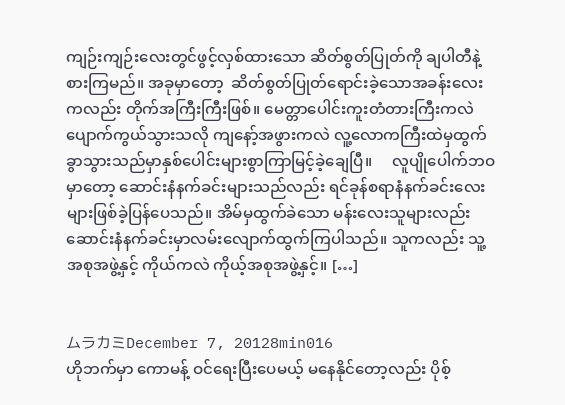ကျဉ်းကျဉ်းလေးတွင်ဖွင့်လှစ်ထားသော ဆိတ်စွတ်ပြုတ်ကို ချပါတီနဲ့စားကြမည်။ အခုမှာတော့  ဆိတ်စွတ်ပြုတ်ရောင်းခဲ့သောအခန်းလေးကလည်း တိုက်အကြီးကြီးဖြစ်။ မေတ္တာပေါင်းကူးတံတားကြီးကလဲ ပျောက်ကွယ်သွားသလို ကျနော့်အဖွားကလဲ လူ့လောကကြီးထဲမှထွက်ခွာသွားသည်မှာနှစ်ပေါင်းများစွာကြာမြင့်ခဲ့ချေပြီ။     လူပျိုပေါက်ဘဝမှာတော့ ဆောင်းနံနက်ခင်းများသည်လည်း ရင်ခုန်စရာနံနက်ခင်းလေးများဖြစ်ခဲ့ပြန်ပေသည်။ အိမ်မှထွက်ခဲသော မန်းလေးသူများလည်း ဆောင်းနံနက်ခင်းမှာလမ်းလျောက်ထွက်ကြပါသည်။ သူကလည်း သူ့အစုအဖွဲ့နှင့် ကိုယ်ကလဲ ကိုယ့်အစုအဖွဲ့နှင့်။ […]


ムラカミDecember 7, 20128min016
ဟိုဘက်မှာ ကောမန့် ဝင်ရေးပြီးပေမယ့် မနေနိုင်တော့လည်း ပိုစ့်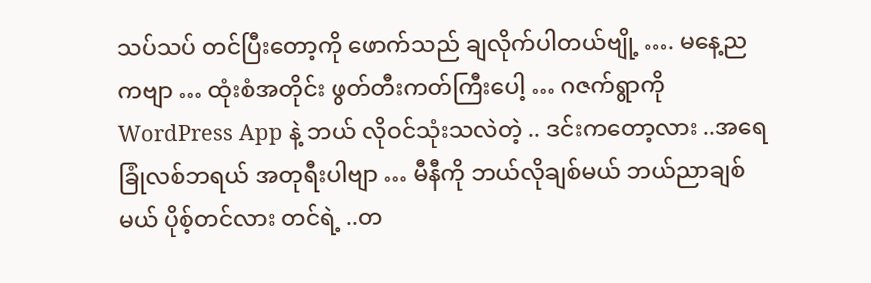သပ်သပ် တင်ပြီးတော့ကို ဖောက်သည် ချလိုက်ပါတယ်ဗျို့ …. မနေ့ညကဗျာ … ထုံးစံအတိုင်း ဖွတ်တီးကတ်ကြီးပေါ့ … ဂဇက်ရွာကို WordPress App နဲ့ ဘယ် လိုဝင်သုံးသလဲတဲ့ .. ဒင်းကတော့လား ..အရေခြုံလစ်ဘရယ် အတုရီးပါဗျာ … မီနီကို ဘယ်လိုချစ်မယ် ဘယ်ညာချစ်မယ် ပိုစ့်တင်လား တင်ရဲ့ ..တ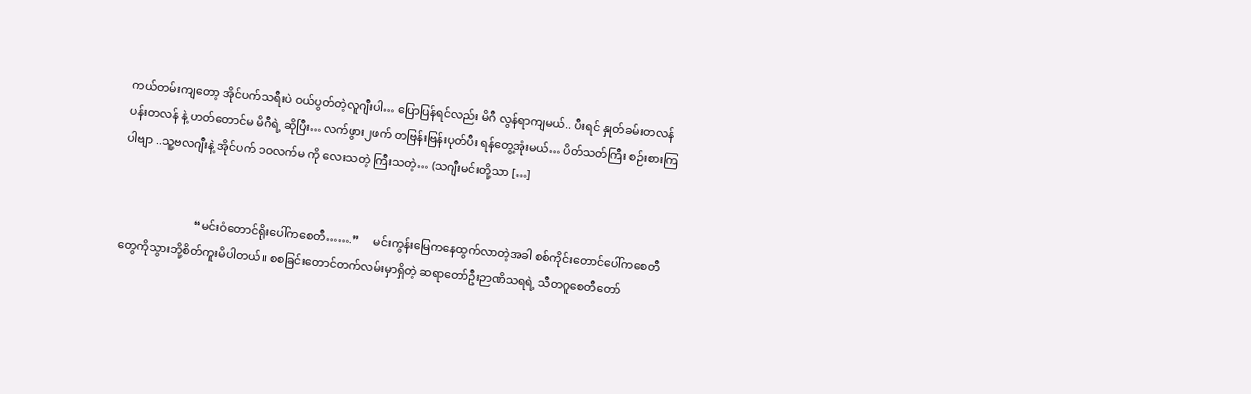ကယ်တမ်းကျတော့ အိုင်ပက်သရီးပဲ ဝယ်ပွတ်တဲ့လူဂျီးပါ… ပြောပြန်ရင်လည်း မိဂီ လွန်ရာကျမယ်.. ပီးရင် နှုတ်ခမ်းတလန် ပန်းတလန် နဲ့ ဟတ်တောင်မ မိဂီရဲ့ ဆိုပြီး… လက်ဖွား၂ဖက် တဗြန်းဗြန်းပုတ်ပီး ရန်တွေ့အုံးမယ်… ပိတ်သတ်ကြီး စဉ်းစားကြပါဗျာ ..သူ့ဗလဂျီးနဲ့ အိုင်ပက် ၁ဝလက်မ ကို လေးသတဲ့ ကြီးသတဲ့… (သဂျီးမင်းတို့သာ […]


                          “မင်းဝံတောင်ရိုးပေါ်ကစေတီ…….”     မင်းကွန်းမြေကနေထွက်လာတဲ့အခါ စစ်ကိုင်းတောင်ပေါ်ကစေတီတွေကိုသွားဘို့စိတ်ကူးမိပါတယ်။ စစခြင်းတောင်တက်လမ်းမှာရှိတဲ့ ဆရာတော်ဦးဉာဏိသရရဲ့ သီတဂူစေတီတော်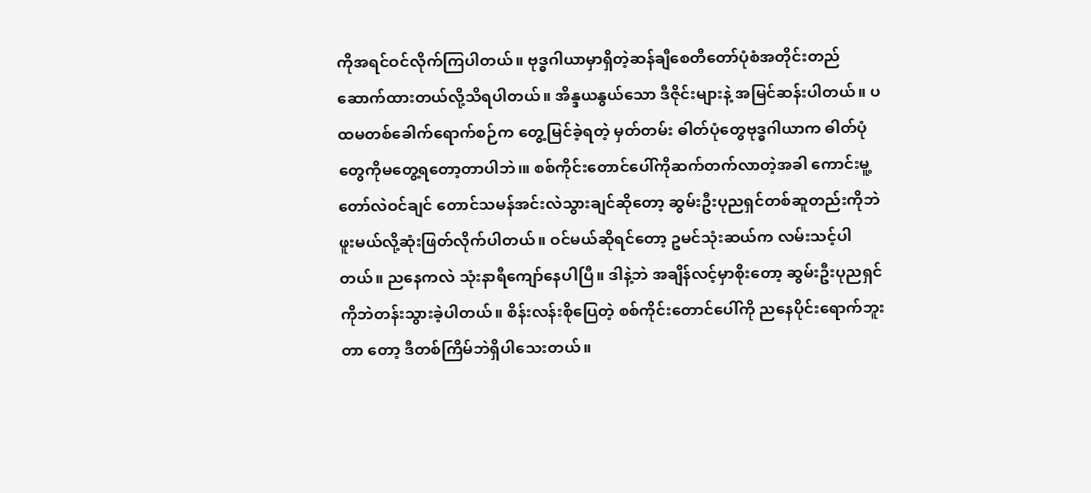ကိုအရင်ဝင်လိုက်ကြပါတယ်။ ဗုဒ္ဓဂါယာမှာရှိတဲ့ဆန်ချီစေတီတော်ပုံစံအတိုင်းတည်ဆောက်ထားတယ်လို့သိရပါတယ်။ အိန္ဒယနွယ်သော ဒီဇိုင်းများနဲ့ အမြင်ဆန်းပါတယ်။ ပထမတစ်ခေါက်ရောက်စဉ်က တွေ့မြင်ခဲ့ရတဲ့ မှတ်တမ်း ဓါတ်ပုံတွေဗုဒ္ဓဂါယာက ဓါတ်ပုံတွေကိုမတွေ့ရတော့တာပါဘဲ၊။ စစ်ကိုင်းတောင်ပေါ်ကိုဆက်တက်လာတဲ့အခါ ကောင်းမူ့တော်လဲဝင်ချင် တောင်သမန်အင်းလဲသွားချင်ဆိုတော့ ဆွမ်းဦးပုညရှင်တစ်ဆူတည်းကိုဘဲ ဖူးမယ်လို့ဆုံးဖြတ်လိုက်ပါတယ်။ ဝင်မယ်ဆိုရင်တော့ ဥမင်သုံးဆယ်က လမ်းသင့်ပါတယ်။ ညနေကလဲ သုံးနာရီကျော်နေပါပြီ။ ဒါနဲ့ဘဲ အချိန်လင့်မှာစိုးတော့ ဆွမ်းဦးပုညရှင်ကိုဘဲတန်းသွားခဲ့ပါတယ်။ စိန်းလန်းစိုပြေတဲ့ စစ်ကိုင်းတောင်ပေါ်ကို ညနေပိုင်းရောက်ဘူးတာ တော့ ဒီတစ်ကြိမ်ဘဲရှိပါသေးတယ်။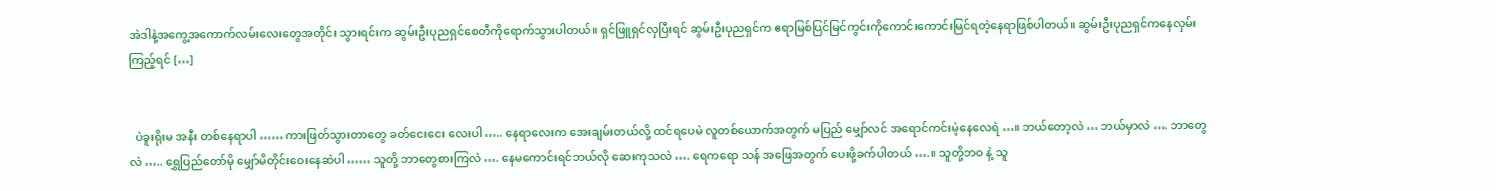အဲဒါနဲ့အကွေ့အကောက်လမ်းလေးတွေအတိုင်း သွားရင်းက ဆွမ်းဦးပုညရှင်စေတီကိုရောက်သွားပါတယ်။ ရှင်ဖြူရှင်လှပြီးရင် ဆွမ်းဦးပုညရှင်က ဧရာမြစ်ပြင်မြင်ကွင်းကိုကောင်းကောင်းမြင်ရတဲ့နေရာဖြစ်ပါတယ်။ ဆွမ်းဦးပုညရှင်ကနေလှမ်းကြည့်ရင် […]


  ပဲခူးရိုးမ အနီး တစ်နေရာပါ …… ကားဖြတ်သွားတာတွေ ခတ်ငေးငေး လေးပါ ….. နေရာလေးက အေးချမ်းတယ်လို့ ထင်ရပေမဲ လူတစ်ယောက်အတွက် မပြည် မျှော်လင် အရောင်ကင်းမဲ့နေလေရဲ …။ ဘယ်တော့လဲ … ဘယ်မှာလဲ …. ဘာတွေလဲ ….. ရွှေပြည်တော်မို မျှော်မိတိုင်းဝေးနေဆဲပါ …… သူတို့ ဘာတွေစားကြလဲ …. နေမကောင်းရင်ဘယ်လို ဆေးကုသလဲ …. ရေကရော သန် အဖြေအတွက် ပေးဖို့ခက်ပါတယ် ….။ သူတို့ဘဝ နဲ့ သူ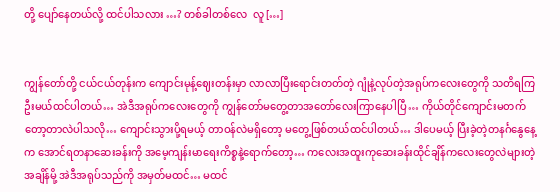တို့ ပျော်နေတယ်လို့ ထင်ပါသလား …? တစ်ခါတစ်လေ  လူ […]


ကျွန်တော်တို့ ငယ်ငယ်တုန်းက ကျောင်းမုန့်ဈေးတန်းမှာ လာလာပြီးရောင်းတတ်တဲ့ ဂျုံနဲ့လုပ်တဲ့အရုပ်ကလေးတွေကို သတိရကြဦးမယ်ထင်ပါတယ်… အဲဒီအရုပ်ကလေးတွေကို ကျွန်တော်မတွေ့တာအတော်လေးကြာနေပါပြီ… ကိုယ်တိုင်ကျောင်းမတက်တော့တာလဲပါသလို… ကျောင်းသွားပို့ရမယ့် တာဝန်လဲမရှိတော့ မတွေ့ဖြစ်တယ်ထင်ပါတယ်… ဒါပေမယ့် ပြီးခဲ့တဲ့တနင်္ဂနွေနေ့က အောင်ရတနာဆေးခန်းကို အမေ့ကျန်းမာရေးကိစ္စနဲ့ရောက်တော့… ကလေးအထူးကုဆေးခန်းထိုင်ချိန်ကလေးတွေလဲများတဲ့အချိန်မို့ အဲဒီအရုပ်သည်ကို အမှတ်မထင်… မထင်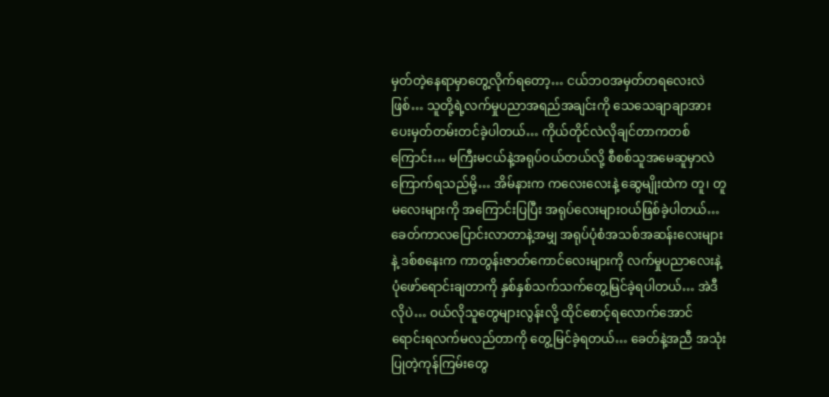မှတ်တဲ့နေရာမှာတွေ့လိုက်ရတော့… ငယ်ဘဝအမှတ်တရလေးလဲဖြစ်… သူတို့ရဲ့လက်မှုပညာအရည်အချင်းကို သေသေချာချာအားပေးမှတ်တမ်းတင်ခဲ့ပါတယ်… ကိုယ်တိုင်လဲလိုချင်တာကတစ်ကြောင်း… မကြီးမငယ်နဲ့အရုပ်ဝယ်တယ်လို့ စီစစ်သူအမေဆူမှာလဲကြောက်ရသည်မို့… အိမ်နားက ကလေးလေးနဲ့ ဆွေမျိုးထဲက တူ၊ တူမလေးများကို အကြောင်းပြပြီး အရုပ်လေးများဝယ်ဖြစ်ခဲ့ပါတယ်… ခေတ်ကာလပြောင်းလာတာနဲ့အမျှ အရုပ်ပုံစံအသစ်အဆန်းလေးများနဲ့ ဒစ်စနေးက ကာတွန်းဇာတ်ကောင်လေးများကို လက်မှုပညာလေးနဲ့ ပုံဖော်ရောင်းချတာကို နှစ်နှစ်သက်သက်တွေ့မြင်ခဲ့ရပါတယ်… အဲဒီလိုပဲ… ဝယ်လိုသူတွေများလွန်းလို့ ထိုင်စောင့်ရလောက်အောင် ရောင်းရလက်မလည်တာကို တွေ့မြင်ခဲ့ရတယ်… ခေတ်နဲ့အညီ အသုံးပြုတဲ့ကုန်ကြမ်းတွေ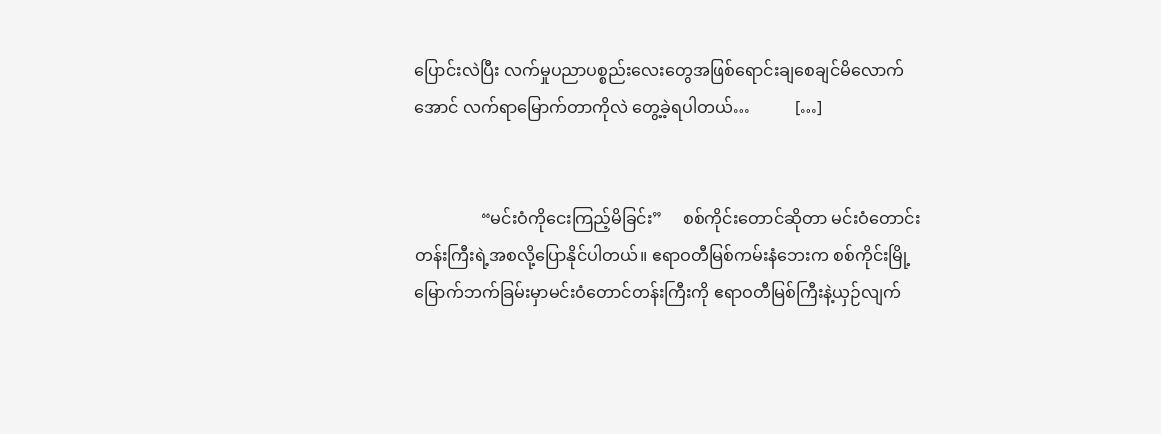ပြောင်းလဲပြီး လက်မှုပညာပစ္စည်းလေးတွေအဖြစ်ရောင်းချစေချင်မိလောက်အောင် လက်ရာမြောက်တာကိုလဲ တွေ့ခဲ့ရပါတယ်…           […]


                “မင်းဝံကိုငေးကြည့်မိခြင်း”     စစ်ကိုင်းတောင်ဆိုတာ မင်းဝံတောင်းတန်းကြီးရဲ့အစလို့ပြောနိုင်ပါတယ်။ ဧရာဝတီမြစ်ကမ်းနံဘေးက စစ်ကိုင်းမြို့မြောက်ဘက်ခြမ်းမှာမင်းဝံတောင်တန်းကြီးကို ဧရာဝတီမြစ်ကြီးနဲ့ယှဉ်လျက်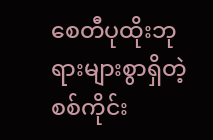စေတီပုထိုးဘုရားများစွာရှိတဲ့စစ်ကိုင်း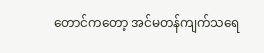တောင်ကတော့ အင်မတန်ကျက်သရေ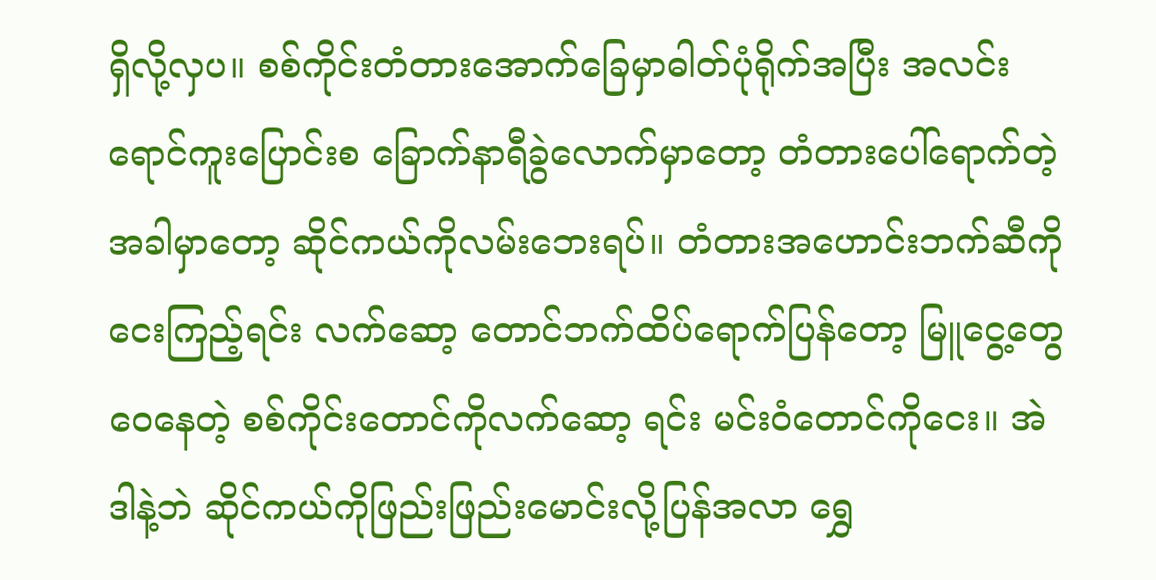ရှိလို့လှပ။ စစ်ကိုင်းတံတားအောက်ခြေမှာဓါတ်ပုံရိုက်အပြီး အလင်းရောင်ကူးပြောင်းစ ခြောက်နာရီခွဲလောက်မှာတော့ တံတားပေါ်ရောက်တဲ့အခါမှာတော့ ဆိုင်ကယ်ကိုလမ်းဘေးရပ်။ တံတားအဟောင်းဘက်ဆီကိုငေးကြည့်ရင်း လက်ဆော့ တောင်ဘက်ထိပ်ရောက်ပြန်တော့ မြူငွေ့တွေဝေနေတဲ့ စစ်ကိုင်းတောင်ကိုလက်ဆော့ ရင်း မင်းဝံတောင်ကိုငေး။ အဲဒါနဲ့ဘဲ ဆိုင်ကယ်ကိုဖြည်းဖြည်းမောင်းလို့ပြန်အလာ ရွှေ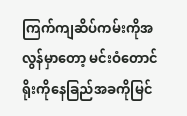ကြက်ကျဆိပ်ကမ်းကိုအလွန်မှာတော့ မင်းဝံတောင်ရိုးကိုနေခြည်အခကိုမြင်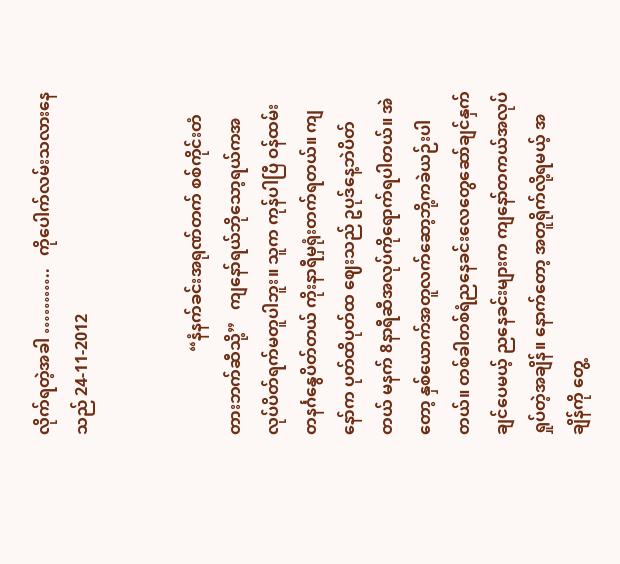လိုက်ရတဲ့အခါ ………..   ကိုပေါက်လမ်းသလားနေသည် 24-11-2012


                    “နံနက်ခင်းအရုဏ်တက် စစ်ကိုင်းတံတားဘက်ဆီသို့”   ကျနော်ရယ်ဘိုသော့ရယ်ကအလုပ်ပိတ်ရက်မတူပါဘူး။ သူက ကုန်ပါပြီ ဝန်ထမ်း တနင်္ဂနွေပိတ်တယ် ကိုးနာရီမှရုံးတက်ရတယ်။ ကျနော်က ပုတ်ထိပုတ်ထ ဈေးသည် ဥပုဒ်နေ့ဘဲပိတ်တယ် မနက် 8နာရီဆီအလုပ်ကိုရောက်ရပါတယ်။ အဲတော့ နှစ်ယောက်အတူလက်ဆော့ဘို့ကခဲယဉ်းပါတယ်။ တစ်ခါတစ်ရံညနေခင်းလေတွေဆော်ချင်နှက်ချင်ပေမယ့် ညနေခင်းများက ကျနော်တကယ်အလုပ်ရှုပ်တဲ့အချိန်။ နောက်တော့ အတူရိုက်လို့ရမယ့် အချိန်ကို တွေ့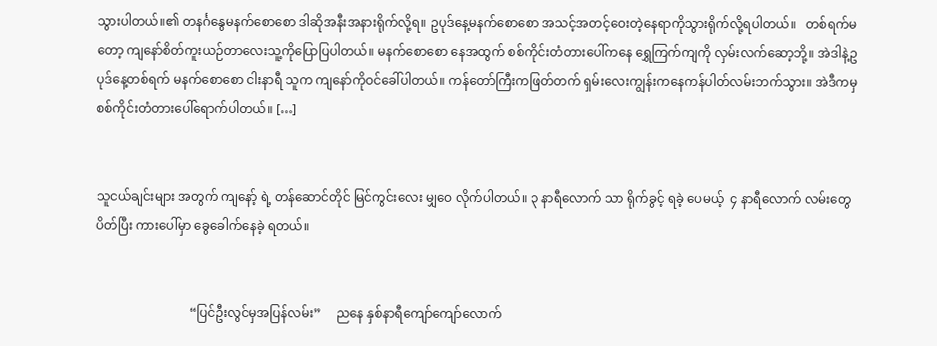သွားပါတယ်။၏ တနင်္ဂနွေမနက်စောစော ဒါဆိုအနီးအနားရိုက်လို့ရ။ ဥပုဒ်နေ့မနက်စောစော အသင့်အတင့်ဝေးတဲ့နေရာကိုသွားရိုက်လို့ရပါတယ်။   တစ်ရက်မတော့ ကျနော်စိတ်ကူးယဉ်တာလေးသူ့ကိုပြောပြပါတယ်။ မနက်စောစော နေအထွက် စစ်ကိုင်းတံတားပေါ်ကနေ ရွှေကြက်ကျကို လှမ်းလက်ဆော့ဘို့။ အဲဒါနဲ့ဥပုဒ်နေ့တစ်ရက် မနက်စောစော ငါးနာရီ သူက ကျနော်ကိုဝင်ခေါ်ပါတယ်။ ကန်တော်ကြီးကဖြတ်တက် ရှမ်းလေးကျွန်းကနေကန်ပါတ်လမ်းဘက်သွား။ အဲဒီကမှ စစ်ကိုင်းတံတားပေါ်ရောက်ပါတယ်။ […]


သူငယ်ချင်းများ အတွက် ကျနော့် ရဲ့ တန်ဆောင်တိုင် မြင်ကွင်းလေး မျှဝေ လိုက်ပါတယ်။ ၃ နာရီလောက် သာ ရိုက်ခွင့် ရခဲ့ ပေမယ့်  ၄ နာရီလောက် လမ်းတွေပိတ်ပြီး ကားပေါ်မှာ ခွေခေါက်နေခဲ့ ရတယ်။


                              “ပြင်ဦးလွင်မှအပြန်လမ်း”     ညနေ နှစ်နာရီကျော်ကျော်လောက်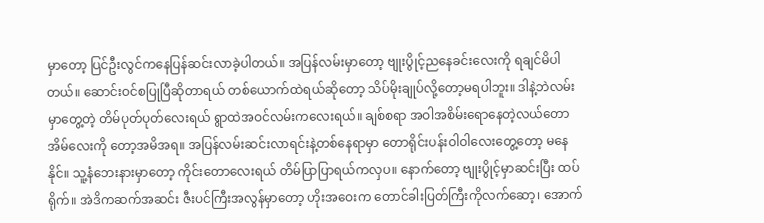မှာတော့ ပြင်ဦးလွင်ကနေပြန်ဆင်းလာခဲ့ပါတယ်။ အပြန်လမ်းမှာတော့ ဗျုးပွိုင့်ညနေခင်းလေးကို ရချင်မိပါတယ်။ ဆောင်းဝင်စပြုပြီဆိုတာရယ် တစ်ယောက်ထဲရယ်ဆိုတော့ သိပ်မိုးချုပ်လို့တော့မရပါဘူး။ ဒါနဲ့ဘဲလမ်းမှာတွေ့တဲ့ တိမ်ပုတ်ပုတ်လေးရယ် ရွာထဲအဝင်လမ်းကလေးရယ်။ ချစ်စရာ အဝါအစိမ်းရောနေတဲ့လယ်တောအိမ်လေးကို တော့အမိအရ။ အပြန်လမ်းဆင်းလာရင်းနဲ့တစ်နေရာမှာ တောရိုင်းပန်းဝါဝါလေးတွေ့တော့ မနေနိုင်။ သူ့နံဘေးနားမှာတော့ ကိုင်းတောလေးရယ် တိမ်ပြာပြာရယ်ကလှပ။ နောက်တော့ ဗျုးပွိုင့်မှာဆင်းပြီး ထပ်ရိုက်။ အဲဒိကဆက်အဆင်း ဇီးပင်ကြီးအလွန်မှာတော့ ဟိုးအဝေးက တောင်ခါးပြတ်ကြီးကိုလက်ဆော့၊ အောက်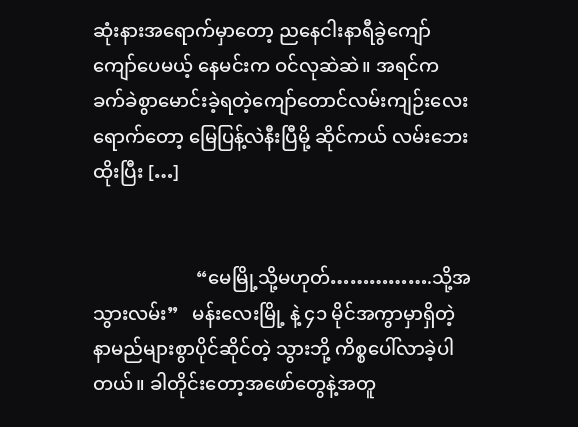ဆုံးနားအရောက်မှာတော့ ညနေငါးနာရီခွဲကျော်ကျော်ပေမယ့် နေမင်းက ဝင်လုဆဲဆဲ။ အရင်က ခက်ခဲစွာမောင်းခဲ့ရတဲ့ကျော်တောင်လမ်းကျဉ်းလေးရောက်တော့ မြေပြန့်လဲနီးပြီမို့ ဆိုင်ကယ် လမ်းဘေးထိုးပြီး […]


                      “မေမြို့သို့မဟုတ်…………….သို့အသွားလမ်း”   မန်းလေးမြို့ နဲ့ ၄၁ မိုင်အကွာမှာရှိတဲ့ နာမည်များစွာပိုင်ဆိုင်တဲ့ သွားဘို့ ကိစ္စပေါ်လာခဲ့ပါတယ်။ ခါတိုင်းတော့အဖော်တွေနဲ့အတူ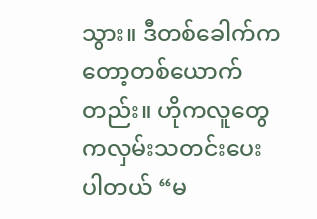သွား။ ဒီတစ်ခေါက်ကတော့တစ်ယောက်တည်း။ ဟိုကလူတွေကလှမ်းသတင်းပေးပါတယ် “မ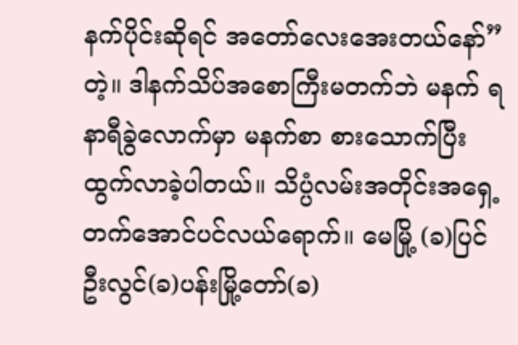နက်ပိုင်းဆိုရင် အတော်လေးအေးတယ်နော်”တဲ့။ ဒါနက်သိပ်အစောကြီးမတက်ဘဲ မနက် ရနာရီခွဲလောက်မှာ မနက်စာ စားသောက်ပြီးထွက်လာခဲ့ပါတယ်။ သိပ္ပံလမ်းအတိုင်းအရှေ့တက်အောင်ပင်လယ်ရောက်။ မေမြို့ (ခ)ပြင်ဦးလွင်(ခ)ပန်းမြို့တော်(ခ)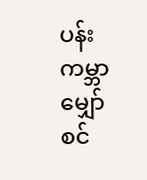ပန်းကမ္ဘာမျှော်စင်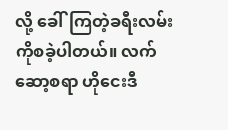လို့ ခေါ်ကြတဲ့ခရီးလမ်းကိုစခဲ့ပါတယ်။ လက်ဆော့စရာ ဟိုငေးဒီ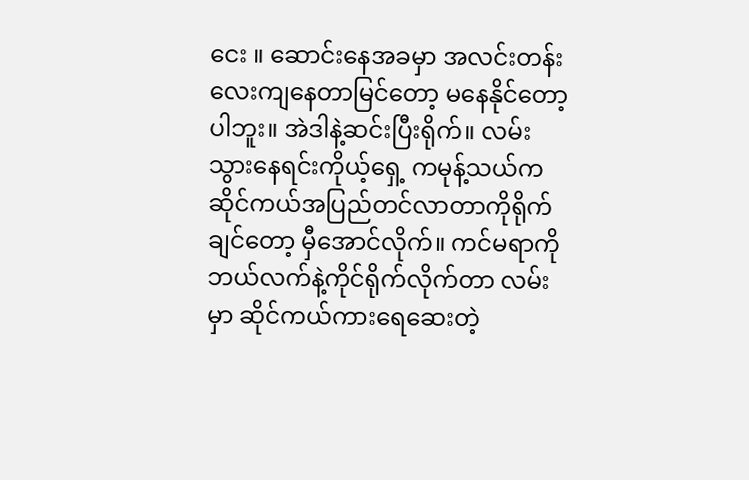ငေး ။ ဆောင်းနေအခမှာ အလင်းတန်းလေးကျနေတာမြင်တော့ မနေနိုင်တော့ပါဘူး။ အဲဒါနဲ့ဆင်းပြီးရိုက်။ လမ်းသွားနေရင်းကိုယ့်ရှေ့ ကမုန့်သယ်က ဆိုင်ကယ်အပြည်တင်လာတာကိုရိုက်ချင်တော့ မှီအောင်လိုက်။ ကင်မရာကို ဘယ်လက်နဲ့ကိုင်ရိုက်လိုက်တာ လမ်းမှာ ဆိုင်ကယ်ကားရေဆေးတဲ့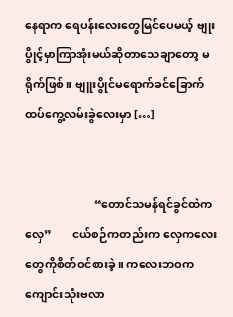နေရာက ရေပန်းလေးတွေမြင်ပေမယ့် ဗျုးပွိုင့်မှာကြာအုံးမယ်ဆိုတာသေချာတော့ မရိုက်ဖြစ်။ ဗျူးပွိုင်မရောက်ခင်ခြောက်ထပ်ကွေ့လမ်းခွဲလေးမှာ […]


                        “တောင်သမန်ရင်ခွင်ထဲက လှေ”       ငယ်စဉ်ကတည်းက လှေကလေးတွေကိုစိတ်ဝင်စားခဲ့။ ကလေးဘဝက ကျောင်းသုံးဗလာ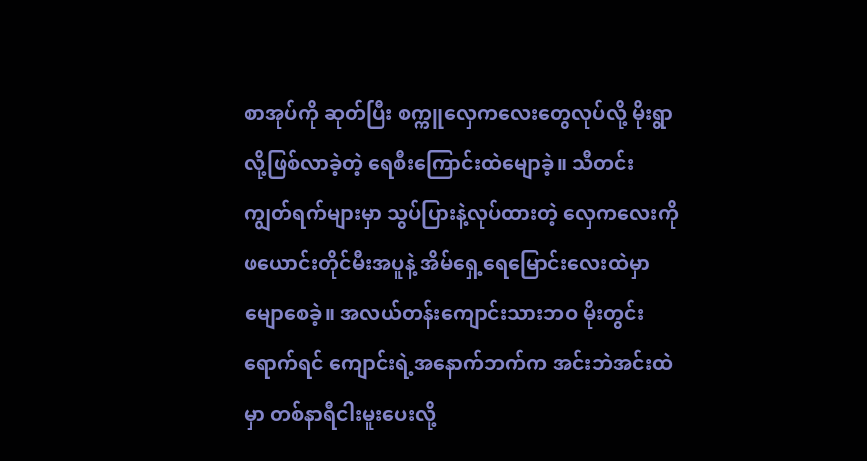စာအုပ်ကို ဆုတ်ပြီး စက္ကူလှေကလေးတွေလုပ်လို့ မိုးရွာလို့ဖြစ်လာခဲ့တဲ့ ရေစီးကြောင်းထဲမျောခဲ့။ သီတင်းကျွတ်ရက်များမှာ သွပ်ပြားနဲ့လုပ်ထားတဲ့ လှေကလေးကို ဖယောင်းတိုင်မီးအပူနဲ့ အိမ်ရှေ့ရေမြောင်းလေးထဲမှာမျောစေခဲ့။ အလယ်တန်းကျောင်းသားဘဝ မိုးတွင်းရောက်ရင် ကျောင်းရဲ့အနောက်ဘက်က အင်းဘဲအင်းထဲမှာ တစ်နာရီငါးမူးပေးလို့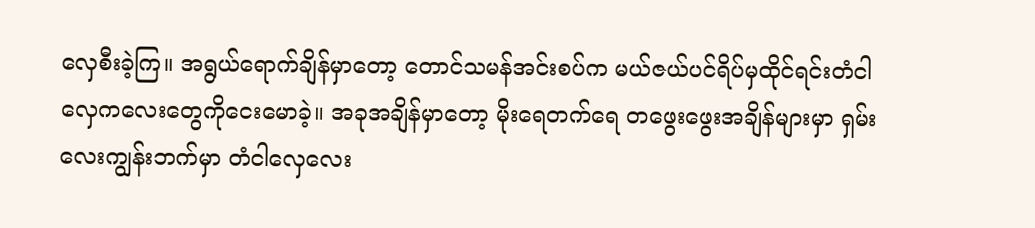လှေစီးခဲ့ကြ။ အရွယ်ရောက်ချိန်မှာတော့ တောင်သမန်အင်းစပ်က မယ်ဇယ်ပင်ရိပ်မှထိုင်ရင်းတံငါလှေကလေးတွေကိုငေးမောခဲ့။ အခုအချိန်မှာတော့ မိုးရေတက်ရေ တဖွေးဖွေးအချိန်များမှာ ရှမ်းလေးကျွန်းဘက်မှာ တံငါလှေလေး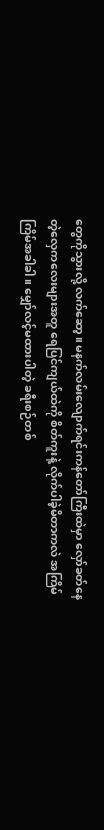တွေကိုသွားလို့ လက်ဆော့။ မနက်လမ်းလျောက်ရင်းကန်တော်ကြီးထဲမှာ လှော်ခတ်နေတဲ့လှေကလေးများအတူ ရေပြင်ကျယ်ထဲကို စိတ်ကူးနဲ့ လိုက်ပါခဲ့မိတာကလဲ အကြိမ်ကြိမ်အခါခါ။ မျှော်လင့်မထားပါတဲ့ ခရီးစဉ်တစ်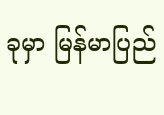ခုမှာ မြန်မာပြည်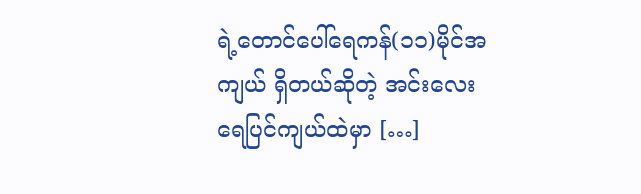ရဲ့တောင်ပေါ်ရေကန်(၁၁)မိုင်အကျယ် ရှိတယ်ဆိုတဲ့ အင်းလေးရေပြင်ကျယ်ထဲမှာ […]